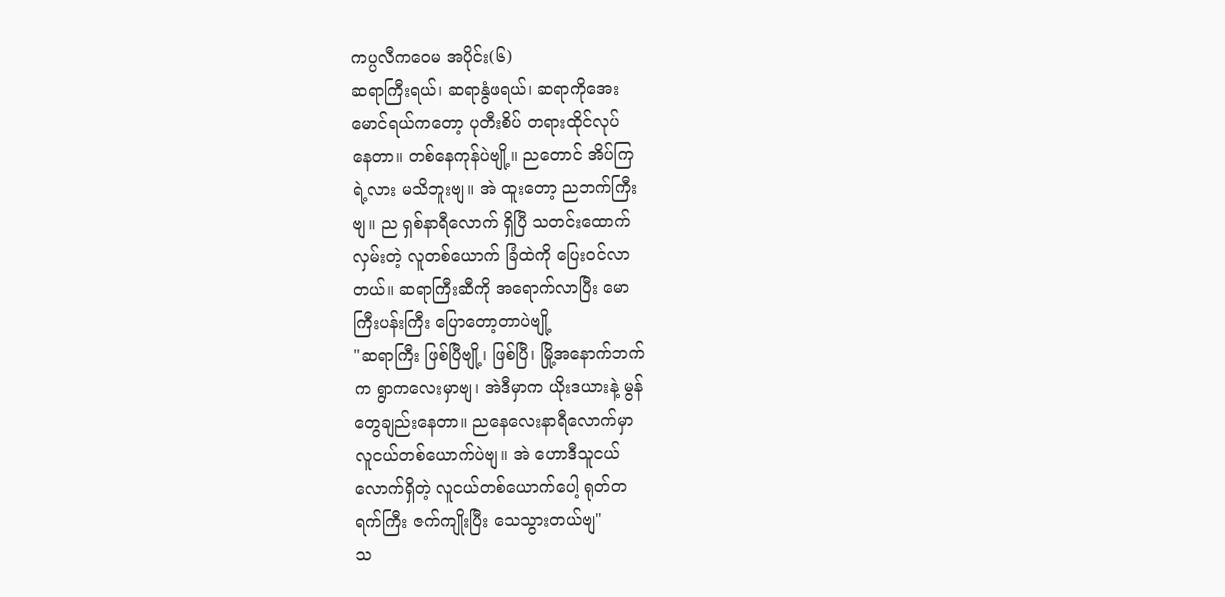ကပ္ပလီကဝေမ အပိုင်း(၆)
ဆရာကြီးရယ်၊ ဆရာနွံဖရယ်၊ ဆရာကိုအေး
မောင်ရယ်ကတော့ ပုတီးစိပ် တရားထိုင်လုပ်
နေတာ။ တစ်နေကုန်ပဲဗျို့။ ညတောင် အိပ်ကြ
ရဲ့လား မသိဘူးဗျ။ အဲ ထူးတော့ ညဘက်ကြီး
ဗျ။ ည ရှစ်နာရီလောက် ရှိပြီ သတင်းထောက်
လှမ်းတဲ့ လူတစ်ယောက် ခြံထဲကို ပြေးဝင်လာ
တယ်။ ဆရာကြီးဆီကို အရောက်လာပြီး မော
ကြီးပန်းကြီး ပြောတော့တာပဲဗျို့
"ဆရာကြီး ဖြစ်ပြီဗျို့၊ ဖြစ်ပြီ၊ မြို့အနောက်ဘက်
က ရွာကလေးမှာဗျ၊ အဲဒီမှာက ယိုးဒယားနဲ့ မွန်
တွေချည်းနေတာ။ ညနေလေးနာရီလောက်မှာ
လူငယ်တစ်ယောက်ပဲဗျ။ အဲ ဟောဒီသူငယ်
လောက်ရှိတဲ့ လူငယ်တစ်ယောက်ပေါ့ ရုတ်တ
ရက်ကြီး ဇက်ကျိုးပြီး သေသွားတယ်ဗျ"
သ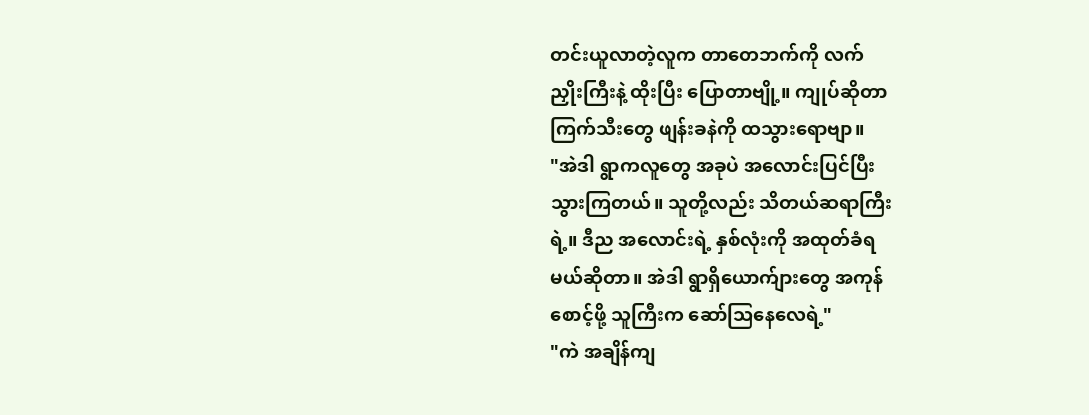တင်းယူလာတဲ့လူက တာတေဘက်ကို လက်
ညှိုးကြီးနဲ့ ထိုးပြီး ပြောတာဗျို့။ ကျုပ်ဆိုတာ
ကြက်သီးတွေ ဖျန်းခနဲကို ထသွားရောဗျာ။
"အဲဒါ ရွာကလူတွေ အခုပဲ အလောင်းပြင်ပြီး
သွားကြတယ်။ သူတို့လည်း သိတယ်ဆရာကြီး
ရဲ့။ ဒီည အလောင်းရဲ့ နှစ်လုံးကို အထုတ်ခံရ
မယ်ဆိုတာ။ အဲဒါ ရွာရှိယောက်ျားတွေ အကုန်
စောင့်ဖို့ သူကြီးက ဆော်သြနေလေရဲ့"
"ကဲ အချိန်ကျ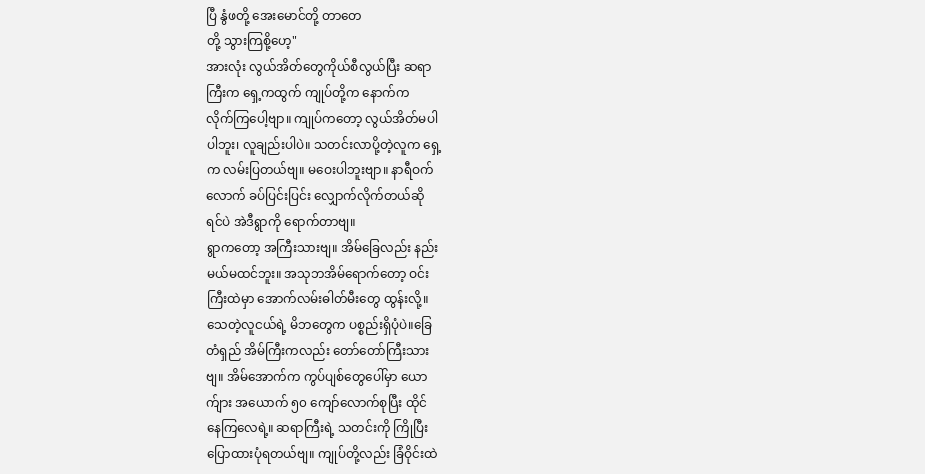ပြီ နွံဖတို့ အေးမောင်တို့ တာတေ
တို့ သွားကြစို့ဟေ့"
အားလုံး လွယ်အိတ်တွေကိုယ်စီလွယ်ပြီး ဆရာ
ကြီးက ရှေ့ကထွက် ကျုပ်တို့က နောက်က
လိုက်ကြပေါ့ဗျာ။ ကျုပ်ကတော့ လွယ်အိတ်မပါ
ပါဘူး၊ လူချည်းပါပဲ။ သတင်းလာပို့တဲ့လူက ရှေ့
က လမ်းပြတယ်ဗျ။ မဝေးပါဘူးဗျာ။ နာရီဝက်
လောက် ခပ်ပြင်းပြင်း လျှောက်လိုက်တယ်ဆို
ရင်ပဲ အဲဒီရွာကို ရောက်တာဗျ။
ရွာကတော့ အကြီးသားဗျ။ အိမ်ခြေလည်း နည်း
မယ်မထင်ဘူး။ အသုဘအိမ်ရောက်တော့ ဝင်း
ကြီးထဲမှာ အောက်လမ်းဓါတ်မီးတွေ ထွန်းလို့။
သေတဲ့လူငယ်ရဲ့ မိဘတွေက ပစ္စည်းရှိပုံပဲ။ခြေ
တံရှည် အိမ်ကြီးကလည်း တော်တော်ကြီးသား
ဗျ။ အိမ်အောက်က ကွပ်ပျစ်တွေပေါ်မှာ ယော
က်ျား အယောက် ၅၀ ကျော်လောက်စုပြီး ထိုင်
နေကြလေရဲ့။ ဆရာကြီးရဲ့ သတင်းကို ကြိုပြီး
ပြောထားပုံရတယ်ဗျ။ ကျုပ်တို့လည်း ခြံဝိုင်းထဲ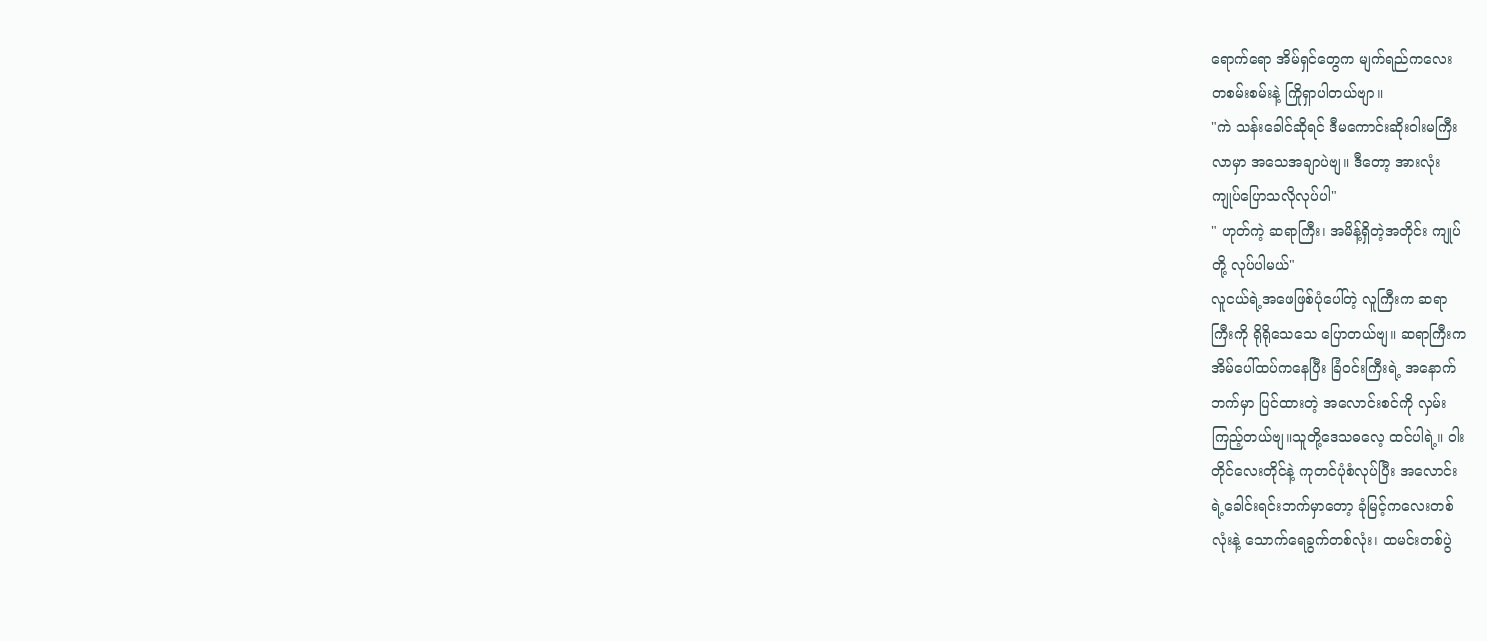ရောက်ရော အိမ်ရှင်တွေက မျက်ရည်ကလေး
တစမ်းစမ်းနဲ့ ကြိုရှာပါတယ်ဗျာ။
"ကဲ သန်းခေါင်ဆိုရင် ဒီမကောင်းဆိုးဝါးမကြီး
လာမှာ အသေအချာပဲဗျ။ ဒီတော့ အားလုံး
ကျုပ်ပြောသလိုလုပ်ပါ"
" ဟုတ်ကဲ့ ဆရာကြီး၊ အမိန့်ရှိတဲ့အတိုင်း ကျုပ်
တို့ လုပ်ပါမယ်"
လူငယ်ရဲ့အဖေဖြစ်ပုံပေါ်တဲ့ လူကြီးက ဆရာ
ကြီးကို ရိုရိုသေသေ ပြောတယ်ဗျ။ ဆရာကြီးက
အိမ်ပေါ်ထပ်ကနေပြီး ခြံဝင်းကြီးရဲ့ အနောက်
ဘက်မှာ ပြင်ထားတဲ့ အလောင်းစင်ကို လှမ်း
ကြည့်တယ်ဗျ။သူတို့ဒေသဓလေ့ ထင်ပါရဲ့။ ဝါး
တိုင်လေးတိုင်နဲ့ ကုတင်ပုံစံလုပ်ပြီး အလောင်း
ရဲ့ခေါင်းရင်းဘက်မှာတော့ ခုံမြင့်ကလေးတစ်
လုံးနဲ့ သောက်ရေခွက်တစ်လုံး၊ ထမင်းတစ်ပွဲ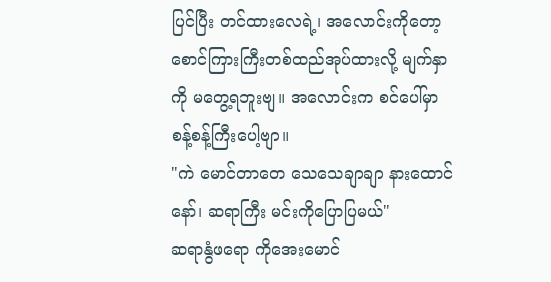ပြင်ပြီး တင်ထားလေရဲ့၊ အလောင်းကိုတော့
စောင်ကြားကြီးတစ်ထည်အုပ်ထားလို့ မျက်နှာ
ကို မတွေ့ရဘူးဗျ။ အလောင်းက စင်ပေါ်မှာ
စန့်စန့်ကြီးပေါ့ဗျာ။
"ကဲ မောင်တာတေ သေသေချာချာ နားထောင်
နော်၊ ဆရာကြီး မင်းကိုပြောပြမယ်"
ဆရာနွံဖရော ကိုအေးမောင်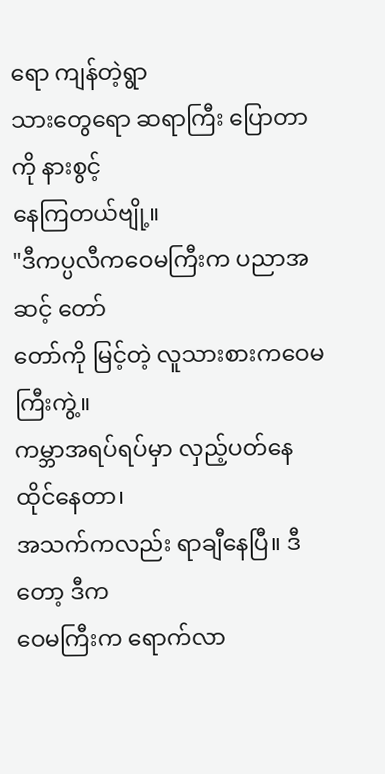ရော ကျန်တဲ့ရွာ
သားတွေရော ဆရာကြီး ပြောတာကို နားစွင့်
နေကြတယ်ဗျို့။
"ဒီကပ္ပလီကဝေမကြီးက ပညာအဆင့် တော်
တော်ကို မြင့်တဲ့ လူသားစားကဝေမကြီးကွဲ့။
ကမ္ဘာအရပ်ရပ်မှာ လှည့်ပတ်နေထိုင်နေတာ၊
အသက်ကလည်း ရာချီနေပြီ။ ဒီတော့ ဒီက
ဝေမကြီးက ရောက်လာ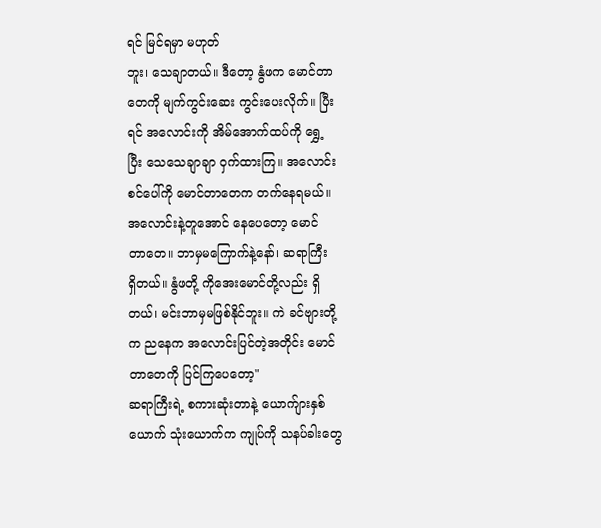ရင် မြင်ရမှာ မဟုတ်
ဘူး၊ သေချာတယ်။ ဒီတော့ နွံဖက မောင်တာ
တေကို မျက်ကွင်းဆေး ကွင်းပေးလိုက်။ ပြီး
ရင် အလောင်းကို အိမ်အောက်ထပ်ကို ရွှေ့
ပြီး သေသေချာချာ ဝှက်ထားကြ။ အလောင်း
စင်ပေါ်ကို မောင်တာတေက တက်နေရမယ်။
အလောင်းနဲ့တူအောင် နေပေတော့ မောင်
တာတေ။ ဘာမှမကြောက်နဲ့နော်၊ ဆရာကြီး
ရှိတယ်။ နွံဖတို့ ကိုအေးမောင်တို့လည်း ရှိ
တယ်၊ မင်းဘာမှမဖြစ်နိုင်ဘူး။ ကဲ ခင်ဗျားတို့
က ညနေက အလောင်းပြင်တဲ့အတိုင်း မောင်
တာတေကို ပြင်ကြပေတော့"
ဆရာကြီးရဲ့ စကားဆုံးတာနဲ့ ယောက်ျားနှစ်
ယောက် သုံးယောက်က ကျုပ်ကို သနပ်ခါးတွေ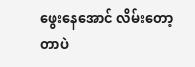ဖွေးနေအောင် လိမ်းတော့တာပဲ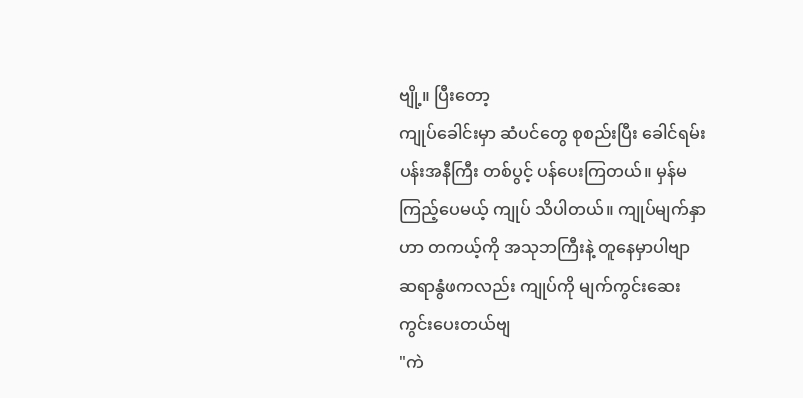ဗျို့။ ပြီးတော့
ကျုပ်ခေါင်းမှာ ဆံပင်တွေ စုစည်းပြီး ခေါင်ရမ်း
ပန်းအနီကြီး တစ်ပွင့် ပန်ပေးကြတယ်။ မှန်မ
ကြည့်ပေမယ့် ကျုပ် သိပါတယ်။ ကျုပ်မျက်နှာ
ဟာ တကယ့်ကို အသုဘကြီးနဲ့ တူနေမှာပါဗျာ
ဆရာနွံဖကလည်း ကျုပ်ကို မျက်ကွင်းဆေး
ကွင်းပေးတယ်ဗျ
"ကဲ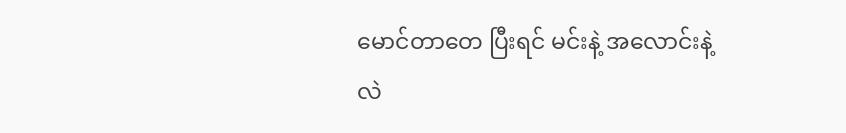မောင်တာတေ ပြီးရင် မင်းနဲ့ အလောင်းနဲ့
လဲ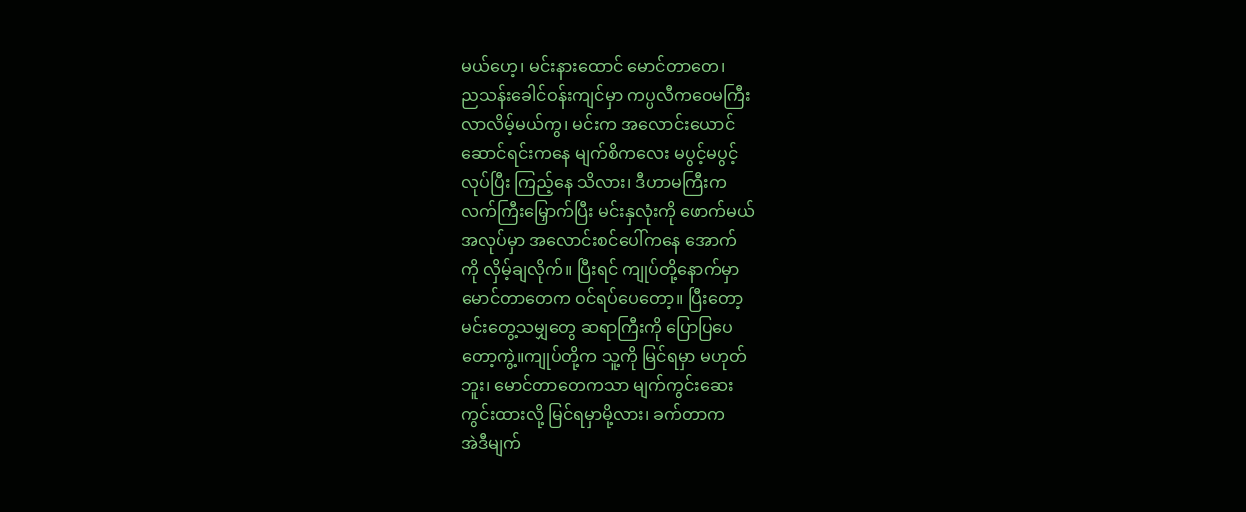မယ်ဟေ့၊ မင်းနားထောင် မောင်တာတေ၊
ညသန်းခေါင်ဝန်းကျင်မှာ ကပ္ပလီကဝေမကြီး
လာလိမ့်မယ်ကွ၊ မင်းက အလောင်းယောင်
ဆောင်ရင်းကနေ မျက်စိကလေး မပွင့်မပွင့်
လုပ်ပြီး ကြည့်နေ သိလား၊ ဒီဟာမကြီးက
လက်ကြီးမြှောက်ပြီး မင်းနှလုံးကို ဖောက်မယ်
အလုပ်မှာ အလောင်းစင်ပေါ်ကနေ အောက်
ကို လှိမ့်ချလိုက်။ ပြီးရင် ကျုပ်တို့နောက်မှာ
မောင်တာတေက ဝင်ရပ်ပေတော့။ ပြီးတော့
မင်းတွေ့သမျှတွေ ဆရာကြီးကို ပြောပြပေ
တော့ကွဲ့။ကျုပ်တို့က သူ့ကို မြင်ရမှာ မဟုတ်
ဘူး၊ မောင်တာတေကသာ မျက်ကွင်းဆေး
ကွင်းထားလို့ မြင်ရမှာမို့လား၊ ခက်တာက
အဲဒီမျက်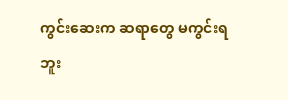ကွင်းဆေးက ဆရာတွေ မကွင်းရ
ဘူး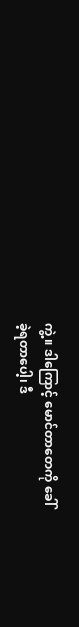ကွဲ့။ ဒါကြောင့် မောင်တာတေကို ခေါ်
ခဲ့ရတာပေါ့၊ ဒီ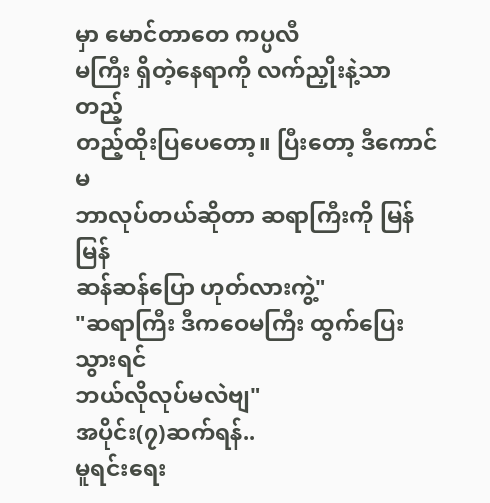မှာ မောင်တာတေ ကပ္ပလီ
မကြီး ရှိတဲ့နေရာကို လက်ညှိုးနဲ့သာ တည့်
တည့်ထိုးပြပေတော့။ ပြီးတော့ ဒီကောင်မ
ဘာလုပ်တယ်ဆိုတာ ဆရာကြီးကို မြန်မြန်
ဆန်ဆန်ပြော ဟုတ်လားကွဲ့"
"ဆရာကြီး ဒီကဝေမကြီး ထွက်ပြေးသွားရင်
ဘယ်လိုလုပ်မလဲဗျ"
အပိုင်း(၇)ဆက်ရန်..
မူရင်းရေး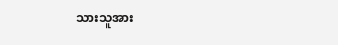သားသူအား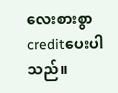လေးစားစွာ creditပေးပါသည်။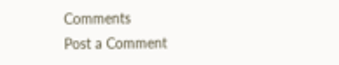Comments
Post a Comment